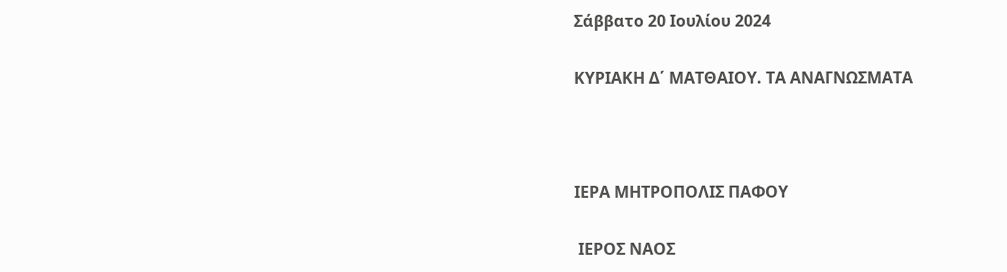Σάββατο 20 Ιουλίου 2024

ΚΥΡΙΑΚΗ Δ΄ ΜΑΤΘΑΙΟΥ. ΤΑ ΑΝΑΓΝΩΣΜΑΤΑ



ΙΕΡΑ ΜΗΤΡΟΠΟΛΙΣ ΠΑΦΟΥ

 ΙΕΡΟΣ ΝΑΟΣ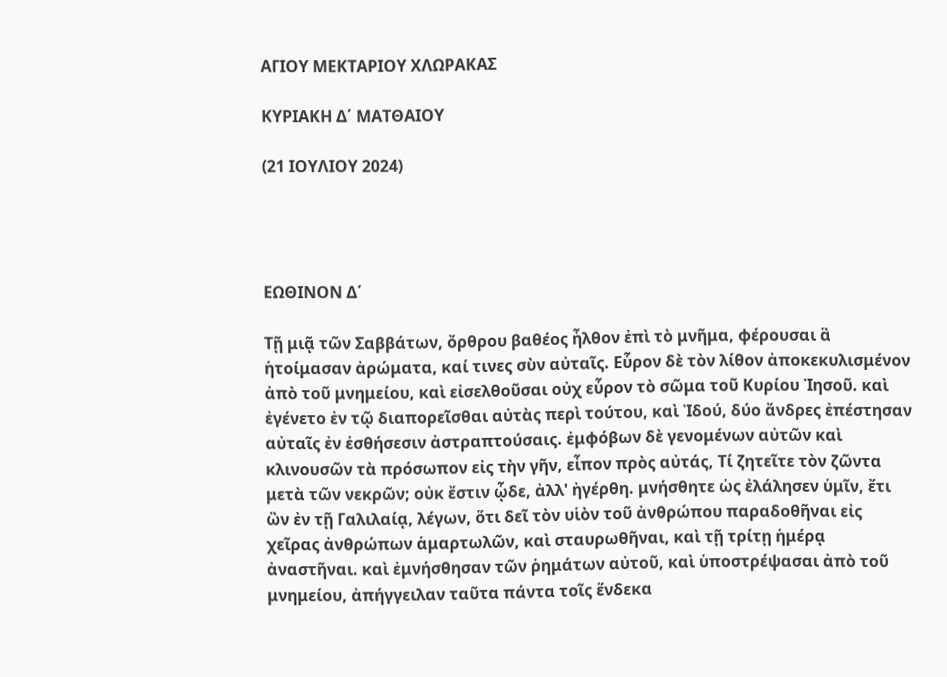ΑΓΙΟΥ ΜΕΚΤΑΡΙΟΥ ΧΛΩΡΑΚΑΣ

ΚΥΡΙΑΚΗ Δ΄ ΜΑΤΘΑΙΟΥ

(21 ΙΟΥΛΙΟΥ 2024)




ΕΩΘΙΝΟΝ Δ΄

Τῇ μιᾷ τῶν Σαββάτων, ὄρθρου βαθέος ἦλθον ἐπὶ τὸ μνῆμα, φέρουσαι ἃ ἡτοίμασαν ἀρώματα, καί τινες σὺν αὐταῖς. Εὗρον δὲ τὸν λίθον ἀποκεκυλισμένον ἀπὸ τοῦ μνημείου, καὶ εἰσελθοῦσαι οὐχ εὗρον τὸ σῶμα τοῦ Κυρίου Ἰησοῦ. καὶ ἐγένετο ἐν τῷ διαπορεῖσθαι αὐτὰς περὶ τούτου, καὶ Ἰδού, δύο ἄνδρες ἐπέστησαν αὐταῖς ἐν ἐσθήσεσιν ἀστραπτούσαις. ἐμφόβων δὲ γενομένων αὐτῶν καὶ κλινουσῶν τὰ πρόσωπον εἰς τὴν γῆν, εἶπον πρὸς αὐτάς, Τί ζητεῖτε τὸν ζῶντα μετὰ τῶν νεκρῶν; οὐκ ἔστιν ᾧδε, ἀλλ' ἠγέρθη. μνήσθητε ὡς ἐλάλησεν ὑμῖν, ἔτι ὢν ἐν τῇ Γαλιλαίᾳ, λέγων, ὅτι δεῖ τὸν υἱὸν τοῦ ἀνθρώπου παραδοθῆναι εἰς χεῖρας ἀνθρώπων ἁμαρτωλῶν, καὶ σταυρωθῆναι, καὶ τῇ τρίτῃ ἡμέρᾳ ἀναστῆναι. καὶ ἐμνήσθησαν τῶν ῥημάτων αὐτοῦ, καὶ ὑποστρέψασαι ἀπὸ τοῦ μνημείου, ἀπήγγειλαν ταῦτα πάντα τοῖς ἕνδεκα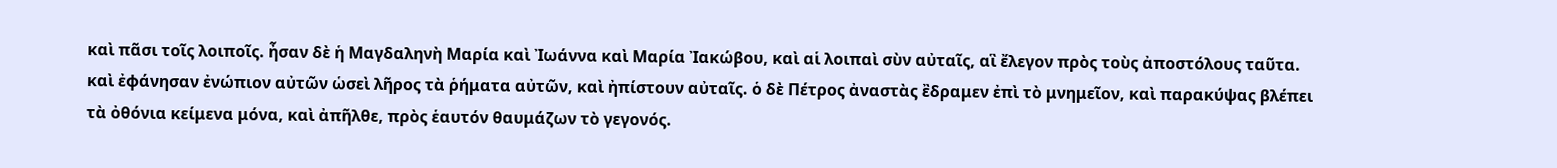καὶ πᾶσι τοῖς λοιποῖς. ἦσαν δὲ ἡ Μαγδαληνὴ Μαρία καὶ Ἰωάννα καὶ Μαρία Ἰακώβου, καὶ αἱ λοιπαὶ σὺν αὐταῖς, αἳ ἔλεγον πρὸς τοὺς ἀποστόλους ταῦτα. καὶ ἐφάνησαν ἐνώπιον αὐτῶν ὡσεὶ λῆρος τὰ ῥήματα αὐτῶν, καὶ ἠπίστουν αὐταῖς. ὁ δὲ Πέτρος ἀναστὰς ἒδραμεν ἐπὶ τὸ μνημεῖον, καὶ παρακύψας βλέπει τὰ ὀθόνια κείμενα μόνα, καὶ ἀπῆλθε, πρὸς ἑαυτόν θαυμάζων τὸ γεγονός.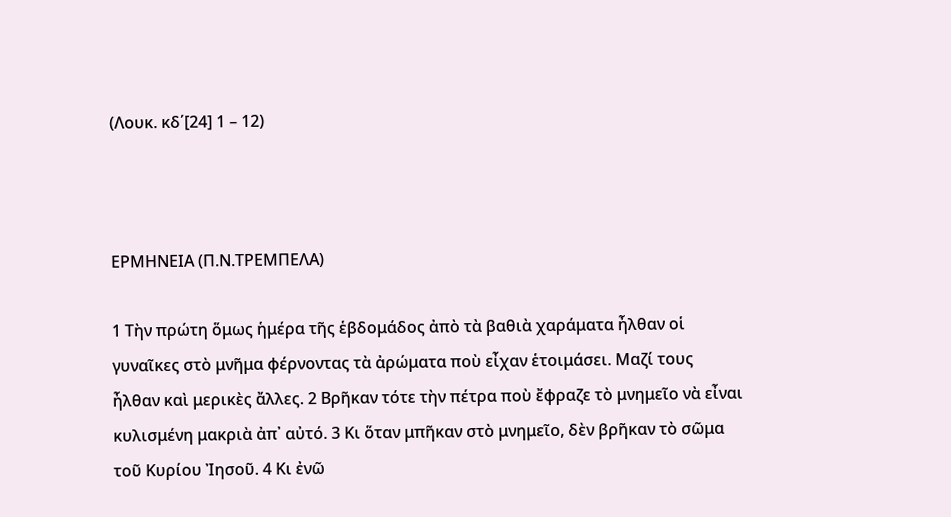(Λουκ. κδ΄[24] 1 – 12)



ΕΡΜΗΝΕΙΑ (Π.Ν.ΤΡΕΜΠΕΛΑ)

1 Τὴν πρώτη ὅμως ἡμέρα τῆς ἑβδομάδος ἀπὸ τὰ βαθιὰ χαράματα ἦλθαν οἱ γυναῖκες στὸ μνῆμα φέρνοντας τὰ ἀρώματα ποὺ εἶχαν ἑτοιμάσει. Μαζί τους ἦλθαν καὶ μερικὲς ἄλλες. 2 Βρῆκαν τότε τὴν πέτρα ποὺ ἔφραζε τὸ μνημεῖο νὰ εἶναι κυλισμένη μακριὰ ἀπ᾿ αὐτό. 3 Κι ὅταν μπῆκαν στὸ μνημεῖο, δὲν βρῆκαν τὸ σῶμα τοῦ Κυρίου Ἰησοῦ. 4 Κι ἐνῶ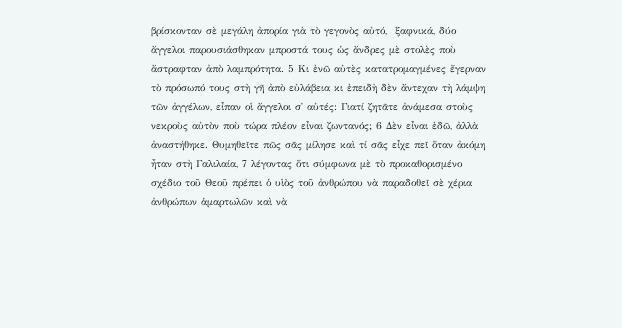βρίσκονταν σὲ μεγάλη ἀπορία γιὰ τὸ γεγονὸς αὐτό,  ξαφνικά, δύο ἄγγελοι παρουσιάσθηκαν μπροστά τους ὡς ἄνδρες μὲ στολὲς ποὺ ἄστραφταν ἀπὸ λαμπρότητα. 5 Κι ἐνῶ αὐτὲς κατατρομαγμένες ἔγερναν τὸ πρόσωπό τους στὴ γῆ ἀπὸ εὐλάβεια κι ἐπειδὴ δὲν ἄντεχαν τὴ λάμψη τῶν ἀγγέλων, εἶπαν οἱ ἄγγελοι σ᾿ αὐτές: Γιατί ζητᾶτε ἀνάμεσα στοὺς νεκροὺς αὐτὸν ποὺ τώρα πλέον εἶναι ζωντανός; 6 Δὲν εἶναι ἐδῶ, ἀλλὰ ἀναστήθηκε. Θυμηθεῖτε πῶς σᾶς μίλησε καὶ τί σᾶς εἶχε πεῖ ὅταν ἀκόμη ἦταν στὴ Γαλιλαία, 7 λέγοντας ὅτι σύμφωνα μὲ τὸ προκαθορισμένο σχέδιο τοῦ Θεοῦ πρέπει ὁ υἱὸς τοῦ ἀνθρώπου νὰ παραδοθεῖ σὲ χέρια ἀνθρώπων ἁμαρτωλῶν καὶ νὰ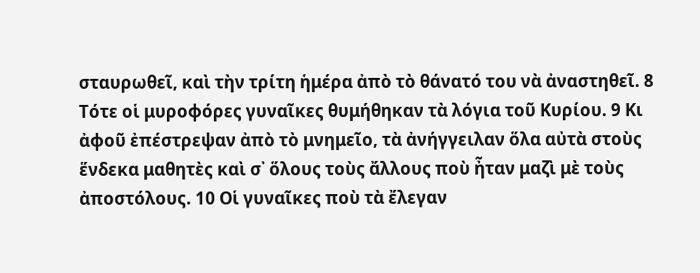σταυρωθεῖ, καὶ τὴν τρίτη ἡμέρα ἀπὸ τὸ θάνατό του νὰ ἀναστηθεῖ. 8 Τότε οἱ μυροφόρες γυναῖκες θυμήθηκαν τὰ λόγια τοῦ Κυρίου. 9 Κι ἀφοῦ ἐπέστρεψαν ἀπὸ τὸ μνημεῖο, τὰ ἀνήγγειλαν ὅλα αὐτὰ στοὺς ἕνδεκα μαθητὲς καὶ σ᾿ ὅλους τοὺς ἄλλους ποὺ ἦταν μαζὶ μὲ τοὺς ἀποστόλους. 10 Οἱ γυναῖκες ποὺ τὰ ἔλεγαν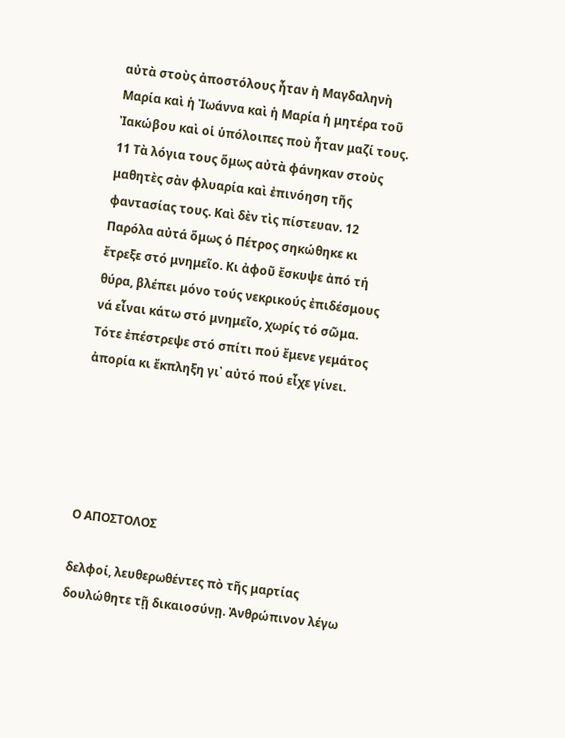αὐτὰ στοὺς ἀποστόλους ἦταν ἡ Μαγδαληνὴ Μαρία καὶ ἡ Ἰωάννα καὶ ἡ Μαρία ἡ μητέρα τοῦ Ἰακώβου καὶ οἱ ὑπόλοιπες ποὺ ἦταν μαζί τους. 11 Τὰ λόγια τους ὅμως αὐτὰ φάνηκαν στοὺς μαθητὲς σὰν φλυαρία καὶ ἐπινόηση τῆς φαντασίας τους. Καὶ δὲν τὶς πίστευαν. 12 Παρόλα αὐτά ὅμως ὁ Πέτρος σηκώθηκε κι ἔτρεξε στό μνημεῖο. Κι ἀφοῦ ἔσκυψε ἀπό τή θύρα, βλέπει μόνο τούς νεκρικούς ἐπιδέσμους νά εἶναι κάτω στό μνημεῖο, χωρίς τό σῶμα. Τότε ἐπέστρεψε στό σπίτι πού ἔμενε γεμάτος ἀπορία κι ἔκπληξη γι᾿ αὐτό πού εἶχε γίνει.





Ο ΑΠΟΣΤΟΛΟΣ

δελφοί, λευθερωθέντες πὸ τῆς μαρτίας δουλώθητε τῇ δικαιοσύνῃ. Ἀνθρώπινον λέγω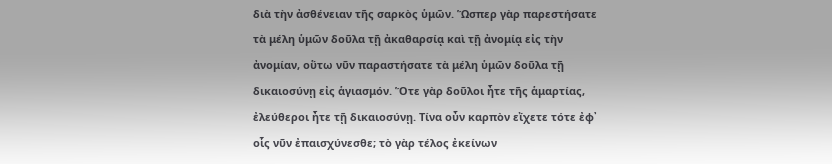διὰ τὴν ἀσθένειαν τῆς σαρκὸς ὑμῶν. Ὥσπερ γὰρ παρεστήσατε τὰ μέλη ὑμῶν δοῦλα τῇ ἀκαθαρσίᾳ καὶ τῇ ἀνομίᾳ εἰς τὴν ἀνομίαν, οὕτω νῦν παραστήσατε τὰ μέλη ὑμῶν δοῦλα τῇ δικαιοσύνῃ εἰς ἁγιασμόν. Ὅτε γὰρ δοῦλοι ἦτε τῆς ἁμαρτίας, ἐλεύθεροι ἦτε τῇ δικαιοσύνῃ. Τίνα οὖν καρπὸν εἴχετε τότε ἐφ᾿ οἷς νῦν ἐπαισχύνεσθε; τὸ γὰρ τέλος ἐκείνων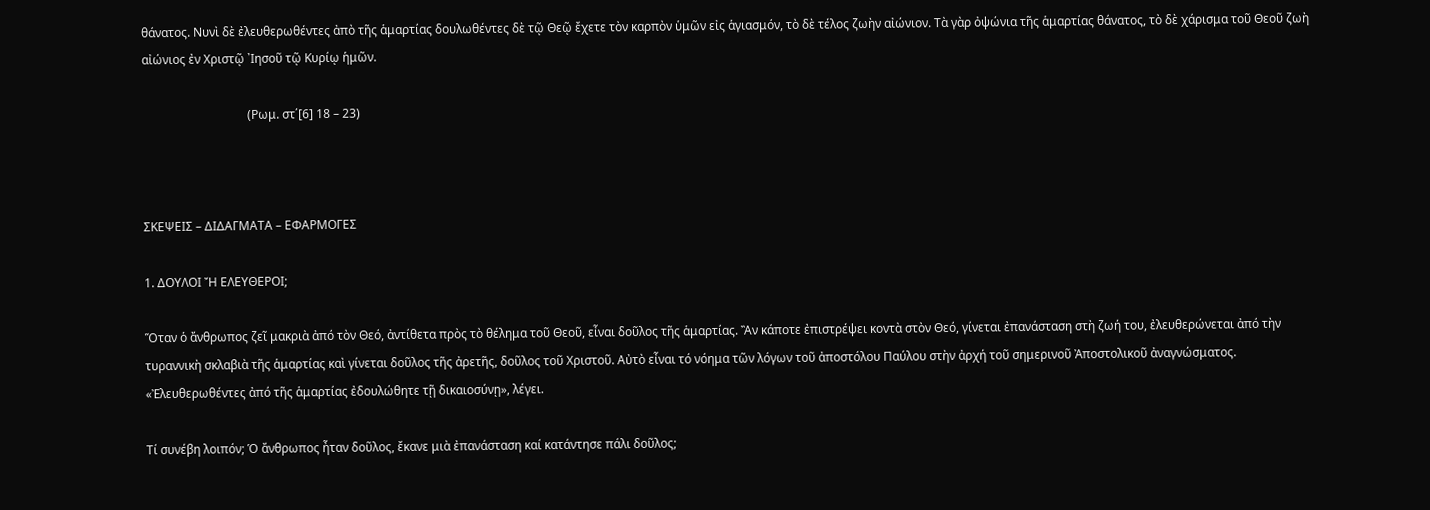θάνατος. Νυνὶ δὲ ἐλευθερωθέντες ἀπὸ τῆς ἁμαρτίας δουλωθέντες δὲ τῷ Θεῷ ἔχετε τὸν καρπὸν ὑμῶν εἰς ἁγιασμόν, τὸ δὲ τέλος ζωὴν αἰώνιον. Τὰ γὰρ ὀψώνια τῆς ἁμαρτίας θάνατος, τὸ δὲ χάρισμα τοῦ Θεοῦ ζωὴ αἰώνιος ἐν Χριστῷ ᾿Ιησοῦ τῷ Κυρίῳ ἡμῶν.

                                   (Ρωμ. στ΄[6] 18 – 23)



ΣΚΕΨΕΙΣ – ΔΙΔΑΓΜΑΤΑ – ΕΦΑΡΜΟΓΕΣ

1. ΔΟΥΛΟΙ Ἤ ΕΛΕΥΘΕΡΟΙ;

Ὅταν ὁ ἄνθρωπος ζεῖ μακριὰ ἀπό τὸν Θεό, ἀντίθετα πρὸς τὸ θέλημα τοῦ Θεοῦ, εἶναι δοῦλος τῆς ἁμαρτίας. Ἂν κάποτε ἐπιστρέψει κοντὰ στὸν Θεό, γίνεται ἐπανάσταση στὴ ζωή του, ἐλευθερώνεται ἀπό τὴν τυραννικὴ σκλαβιὰ τῆς ἁμαρτίας καὶ γίνεται δοῦλος τῆς ἀρετῆς, δοῦλος τοῦ Χριστοῦ. Αὐτὸ εἶναι τό νόημα τῶν λόγων τοῦ ἀποστόλου Παύλου στὴν ἀρχή τοῦ σημερινοῦ Ἀποστολικοῦ ἀναγνώσματος. «Ἐλευθερωθέντες ἀπό τῆς ἁμαρτίας ἐδουλώθητε τῇ δικαιοσύνῃ», λέγει.

Τί συνέβη λοιπόν; Ὁ ἄνθρωπος ἦταν δοῦλος, ἔκανε μιὰ ἐπανάσταση καί κατάντησε πάλι δοῦλος;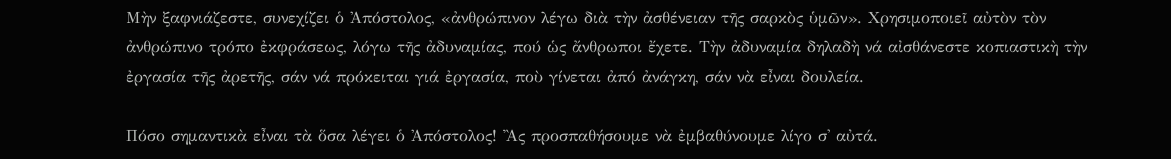Μὴν ξαφνιάζεστε, συνεχίζει ὁ Ἀπόστολος, «ἀνθρώπινον λέγω διὰ τὴν ἀσθένειαν τῆς σαρκὸς ὑμῶν». Χρησιμοποιεῖ αὐτὸν τὸν ἀνθρώπινο τρόπο ἐκφράσεως, λόγω τῆς ἀδυναμίας, πού ὡς ἄνθρωποι ἔχετε. Τὴν ἀδυναμία δηλαδὴ νά αἰσθάνεστε κοπιαστικὴ τὴν ἐργασία τῆς ἀρετῆς, σάν νά πρόκειται γιά ἐργασία, ποὺ γίνεται ἀπό ἀνάγκη, σάν νὰ εἶναι δουλεία.

Πόσο σημαντικὰ εἶναι τὰ ὅσα λέγει ὁ Ἀπόστολος! Ἂς προσπαθήσουμε νὰ ἐμβαθύνουμε λίγο σ' αὐτά.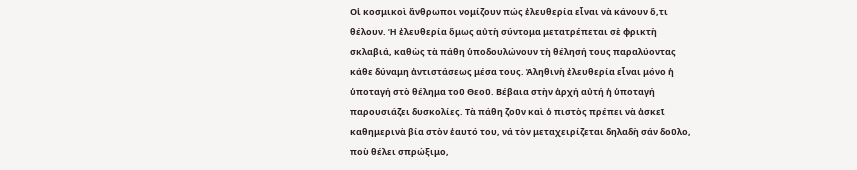Οἱ κοσμικοὶ ἄνθρωποι νομίζουν πώς ἐλευθερία εἶναι νὰ κάνουν ὅ,τι θέλουν. Ἡ ἐλευθερία ὅμως αὐτὴ σύντομα μετατρέπεται σὲ φρικτὴ σκλαβιά, καθὼς τὰ πάθη ὑποδουλώνουν τὴ θέλησή τους παραλύοντας κάθε δύναμη ἀντιστάσεως μέσα τους. Ἀληθινὴ ἐλευθερία εἶναι μόνο ἡ ὑποταγή στὸ θέλημα τοῦ Θεοῦ. Βέβαια στὴν ἀρχή αὐτή ἡ ὑποταγή παρουσιάζει δυσκολίες. Τὰ πάθη ζοῦν καὶ ὁ πιστὸς πρέπει νὰ ἀσκεῖ καθημερινὰ βία στὸν ἑαυτό του, νά τὸν μεταχειρίζεται δηλαδὴ σάν δοῦλο, ποὺ θέλει σπρώξιμο,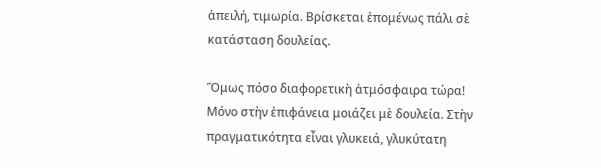ἀπειλή, τιμωρία. Βρίσκεται ἑπομένως πάλι σὲ κατάσταση δουλείας.

Ὅμως πόσο διαφορετικὴ ἀτμόσφαιρα τώρα! Μόνο στὴν ἐπιφάνεια μοιάζει μὲ δουλεία. Στὴν πραγματικότητα εἶναι γλυκειά, γλυκύτατη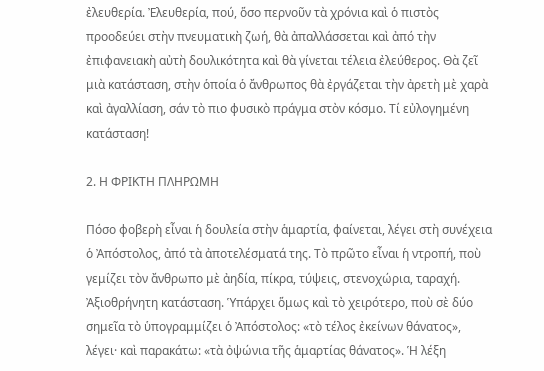ἐλευθερία. Ἐλευθερία, πού, ὅσο περνοῦν τὰ χρόνια καὶ ὁ πιστὸς προοδεύει στὴν πνευματικὴ ζωή, θὰ ἀπαλλάσσεται καὶ ἀπό τὴν ἐπιφανειακὴ αὐτὴ δουλικότητα καὶ θὰ γίνεται τέλεια ἐλεύθερος. Θὰ ζεῖ μιὰ κατάσταση, στὴν ὁποία ὁ ἄνθρωπος θὰ ἐργάζεται τὴν ἀρετὴ μὲ χαρὰ καὶ ἀγαλλίαση, σάν τὸ πιο φυσικὸ πράγμα στὸν κόσμο. Τί εὐλογημένη κατάσταση!

2. Η ΦΡΙΚΤΗ ΠΛΗΡΩΜΗ

Πόσο φοβερὴ εἶναι ἡ δουλεία στὴν ἁμαρτία, φαίνεται, λέγει στὴ συνέχεια ὁ Ἀπόστολος, ἀπό τὰ ἀποτελέσματά της. Τὸ πρῶτο εἶναι ἡ ντροπή, ποὺ γεμίζει τὸν ἄνθρωπο μὲ ἀηδία, πίκρα, τύψεις, στενοχώρια, ταραχή. Ἀξιοθρήνητη κατάσταση. Ὑπάρχει ὅμως καὶ τὸ χειρότερο, ποὺ σὲ δύο σημεῖα τὸ ὑπογραμμίζει ὁ Ἀπόστολος: «τὸ τέλος ἐκείνων θάνατος», λέγει· καὶ παρακάτω: «τὰ ὀψώνια τῆς ἁμαρτίας θάνατος». Ἡ λέξη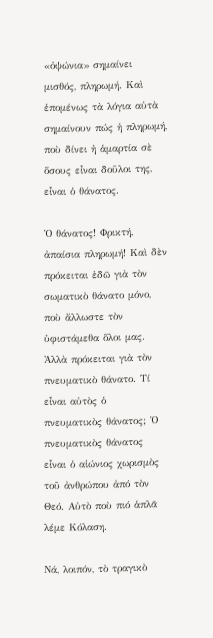«ὀψώνια» σημαίνει μισθός, πληρωμή. Καὶ ἑπομένως τὰ λόγια αὐτὰ σημαίνουν πώς ἡ πληρωμή, ποὺ δίνει ἡ ἁμαρτία σὲ ὅσους εἶναι δοῦλοι της, εἶναι ὁ θάνατος.

Ὁ θάνατος! Φρικτή, ἀπαίσια πληρωμή! Καὶ δὲν πρόκειται ἐδῶ γιὰ τὸν σωματικὸ θάνατο μόνο, ποὺ ἄλλωστε τὸν ὑφιστάμεθα ὅλοι μας. Ἀλλὰ πρόκειται γιὰ τὸν πνευματικὸ θάνατο. Τί εἶναι αὐτὸς ὁ πνευματικὸς θάνατος; Ὁ πνευματικὸς θάνατος εἶναι ὁ αἰώνιος χωρισμὸς τοῦ ἀνθρώπου ἀπό τὸν Θεό. Αὐτὸ ποὺ πιό ἁπλᾶ λέμε Κόλαση.

Νά, λοιπόν, τὸ τραγικὸ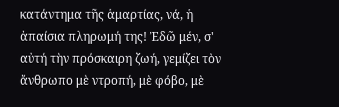κατάντημα τῆς ἁμαρτίας, νά, ἡ ἀπαίσια πληρωμή της! Ἐδῶ μέν, σ' αὐτή τὴν πρόσκαιρη ζωή, γεμίζει τὸν ἄνθρωπο μὲ ντροπή, μὲ φόβο, μὲ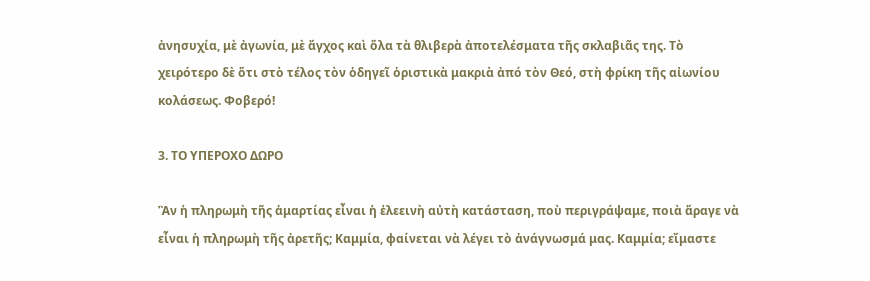ἀνησυχία, μὲ ἀγωνία, μὲ ἄγχος καὶ ὅλα τὰ θλιβερὰ ἀποτελέσματα τῆς σκλαβιᾶς της. Τὸ χειρότερο δὲ ὅτι στὸ τέλος τὸν ὁδηγεῖ ὁριστικὰ μακριὰ ἀπό τὸν Θεό, στὴ φρίκη τῆς αἰωνίου κολάσεως. Φοβερό!

3. ΤΟ ΥΠΕΡΟΧΟ ΔΩΡΟ

Ἂν ἡ πληρωμὴ τῆς ἁμαρτίας εἶναι ἡ ἐλεεινὴ αὐτὴ κατάσταση, ποὺ περιγράψαμε, ποιὰ ἄραγε νὰ εἶναι ἡ πληρωμὴ τῆς ἀρετῆς; Καμμία, φαίνεται νὰ λέγει τὸ ἀνάγνωσμά μας. Καμμία; εἴμαστε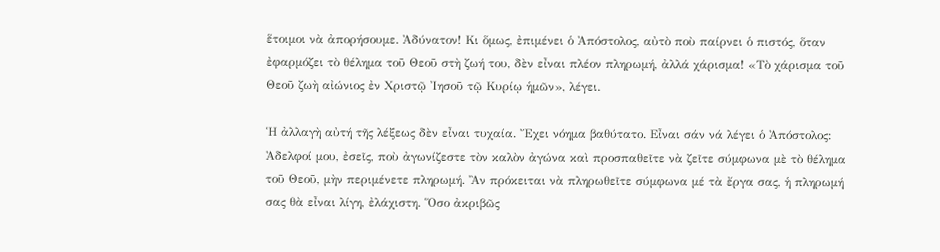ἕτοιμοι νὰ ἀπορήσουμε. Ἀδύνατον! Κι ὅμως, ἐπιμένει ὁ Ἀπόστολος, αὐτὸ ποὺ παίρνει ὁ πιστός, ὅταν ἐφαρμόζει τὸ θέλημα τοῦ Θεοῦ στὴ ζωή του, δὲν εἶναι πλέον πληρωμή, ἀλλά χάρισμα! «Τὸ χάρισμα τοῦ Θεοῦ ζωὴ αἰώνιος ἐν Χριστῷ Ἰησοῦ τῷ Κυρίῳ ἡμῶν», λέγει.

Ἡ ἀλλαγὴ αὐτή τῆς λέξεως δὲν εἶναι τυχαία. Ἔχει νόημα βαθύτατο. Εἶναι σάν νά λέγει ὁ Ἀπόστολος: Ἀδελφοί μου, ἐσεῖς, ποὺ ἀγωνίζεστε τὸν καλὸν ἀγώνα καὶ προσπαθεῖτε νὰ ζεῖτε σύμφωνα μὲ τὸ θέλημα τοῦ Θεοῦ, μὴν περιμένετε πληρωμή. Ἂν πρόκειται νὰ πληρωθεῖτε σύμφωνα μέ τὰ ἔργα σας, ἡ πληρωμή σας θὰ εἶναι λίγη, ἐλάχιστη. Ὅσο ἀκριβῶς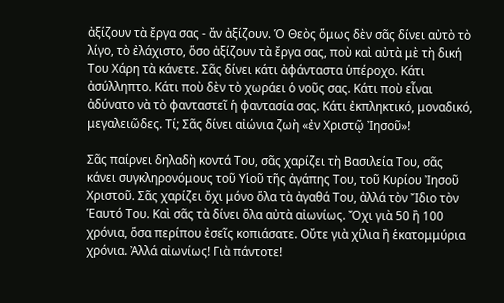ἀξίζουν τὰ ἔργα σας - ἄν ἀξίζουν. Ὁ Θεὸς ὅμως δὲν σᾶς δίνει αὐτὸ τὸ λίγο, τὸ ἐλάχιστο, ὅσο ἀξίζουν τὰ ἔργα σας, ποὺ καὶ αὐτὰ μὲ τὴ δική Του Χάρη τὰ κάνετε. Σᾶς δίνει κάτι ἀφάνταστα ὑπέροχο. Κάτι ἀσύλληπτο. Κάτι ποὺ δὲν τὸ χωράει ὁ νοῦς σας. Κάτι ποὺ εἶναι ἀδύνατο νὰ τὸ φανταστεῖ ἡ φαντασία σας. Κάτι ἐκπληκτικό, μοναδικό, μεγαλειῶδες. Τί; Σᾶς δίνει αἰώνια ζωὴ «ἐν Χριστῷ Ἰησοῦ»!

Σᾶς παίρνει δηλαδὴ κοντά Του, σᾶς χαρίζει τὴ Βασιλεία Του, σᾶς κάνει συγκληρονόμους τοῦ Υἱοῦ τῆς ἀγάπης Του, τοῦ Κυρίου Ἰησοῦ Χριστοῦ. Σᾶς χαρίζει ὄχι μόνο ὅλα τὰ ἀγαθά Του, ἀλλά τὸν Ἴδιο τὸν Ἑαυτό Του. Καὶ σᾶς τὰ δίνει ὅλα αὐτὰ αἰωνίως. Ὄχι γιὰ 50 ἢ 100 χρόνια, ὅσα περίπου ἐσεῖς κοπιάσατε. Οὔτε γιὰ χίλια ἢ ἑκατομμύρια χρόνια. Ἀλλά αἰωνίως! Γιὰ πάντοτε!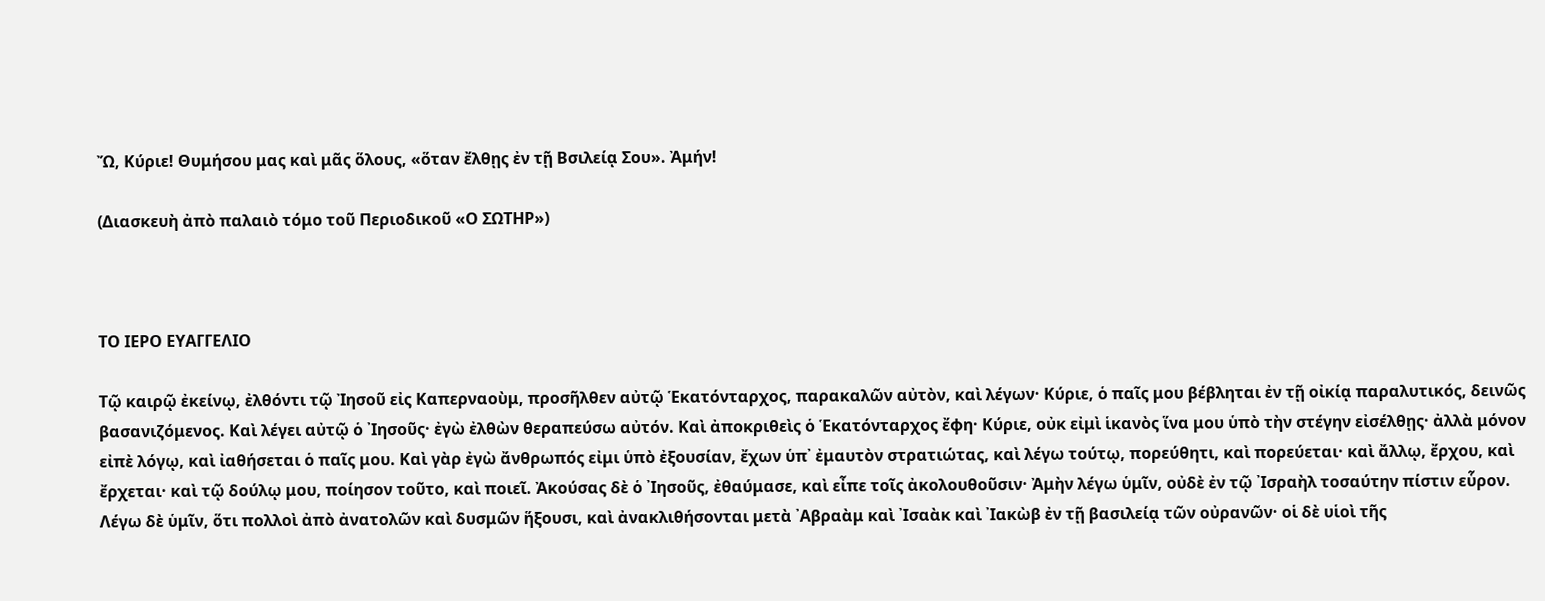Ὤ, Κύριε! Θυμήσου μας καὶ μᾶς ὅλους, «ὅταν ἔλθῃς ἐν τῇ Βσιλείᾳ Σου». Ἀμήν!

(Διασκευὴ ἀπὸ παλαιὸ τόμο τοῦ Περιοδικοῦ «Ο ΣΩΤΗΡ»)



ΤΟ ΙΕΡΟ ΕΥΑΓΓΕΛΙΟ

Τῷ καιρῷ ἐκείνῳ, ἐλθόντι τῷ Ἰησοῦ εἰς Καπερναοὺμ, προσῆλθεν αὐτῷ Ἑκατόνταρχος, παρακαλῶν αὐτὸν, καὶ λέγων· Κύριε, ὁ παῖς μου βέβληται ἐν τῇ οἰκίᾳ παραλυτικός, δεινῶς βασανιζόμενος. Καὶ λέγει αὐτῷ ὁ ᾿Ιησοῦς· ἐγὼ ἐλθὼν θεραπεύσω αὐτόν. Καὶ ἀποκριθεὶς ὁ Ἑκατόνταρχος ἔφη· Κύριε, οὐκ εἰμὶ ἱκανὸς ἵνα μου ὑπὸ τὴν στέγην εἰσέλθῃς· ἀλλὰ μόνον εἰπὲ λόγῳ, καὶ ἰαθήσεται ὁ παῖς μου. Καὶ γὰρ ἐγὼ ἄνθρωπός εἰμι ὑπὸ ἐξουσίαν, ἔχων ὑπ᾿ ἐμαυτὸν στρατιώτας, καὶ λέγω τούτῳ, πορεύθητι, καὶ πορεύεται· καὶ ἄλλῳ, ἔρχου, καὶ ἔρχεται· καὶ τῷ δούλῳ μου, ποίησον τοῦτο, καὶ ποιεῖ. Ἀκούσας δὲ ὁ ᾿Ιησοῦς, ἐθαύμασε, καὶ εἶπε τοῖς ἀκολουθοῦσιν· Ἀμὴν λέγω ὑμῖν, οὐδὲ ἐν τῷ ᾿Ισραὴλ τοσαύτην πίστιν εὗρον. Λέγω δὲ ὑμῖν, ὅτι πολλοὶ ἀπὸ ἀνατολῶν καὶ δυσμῶν ἥξουσι, καὶ ἀνακλιθήσονται μετὰ ᾿Αβραὰμ καὶ ᾿Ισαὰκ καὶ ᾿Ιακὼβ ἐν τῇ βασιλείᾳ τῶν οὐρανῶν· οἱ δὲ υἱοὶ τῆς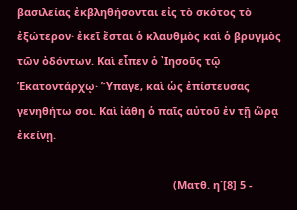βασιλείας ἐκβληθήσονται εἰς τὸ σκότος τὸ ἐξώτερον· ἐκεῖ ἔσται ὁ κλαυθμὸς καὶ ὁ βρυγμὸς τῶν ὀδόντων. Καὶ εἶπεν ὁ ᾿Ιησοῦς τῷ Ἑκατοντάρχῳ· Ὕπαγε, καὶ ὡς ἐπίστευσας γενηθήτω σοι. Καὶ ἰάθη ὁ παῖς αὐτοῦ ἐν τῇ ὥρᾳ ἐκείνῃ.

                                                    (Ματθ. η΄[8] 5 -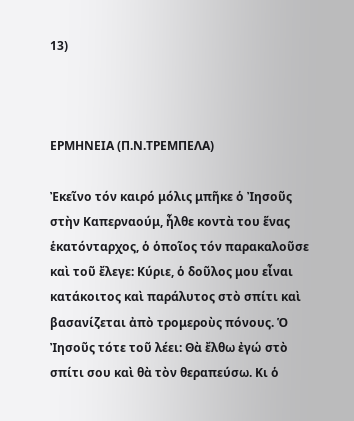13)



ΕΡΜΗΝΕΙΑ (Π.Ν.ΤΡΕΜΠΕΛΑ)

Ἐκεῖνο τόν καιρό μόλις μπῆκε ὁ Ἰησοῦς στὴν Καπερναούμ, ἦλθε κοντὰ του ἕνας ἑκατόνταρχος, ὁ ὁποῖος τόν παρακαλοῦσε καὶ τοῦ ἔλεγε: Κύριε, ὁ δοῦλος μου εἶναι κατάκοιτος καὶ παράλυτος στὸ σπίτι καὶ βασανίζεται ἀπὸ τρομεροὺς πόνους. Ὁ Ἰησοῦς τότε τοῦ λέει: Θὰ ἔλθω ἐγώ στὸ σπίτι σου καὶ θὰ τὸν θεραπεύσω. Κι ὁ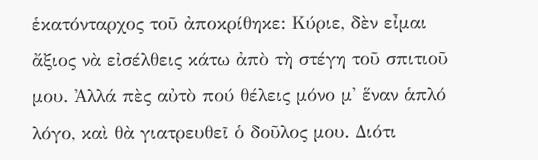ἑκατόνταρχος τοῦ ἀποκρίθηκε: Κύριε, δὲν εἶμαι ἄξιος νὰ εἰσέλθεις κάτω ἀπὸ τὴ στέγη τοῦ σπιτιοῦ μου. Ἀλλά πὲς αὐτὸ πού θέλεις μόνο μ' ἕναν ἁπλό λόγο, καὶ θὰ γιατρευθεῖ ὁ δοῦλος μου. Διότι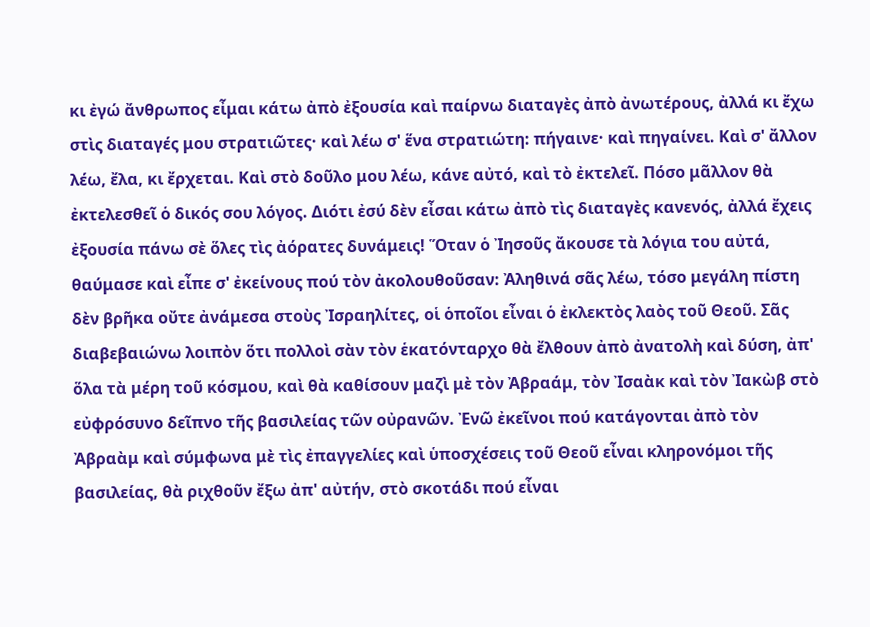κι ἐγώ ἄνθρωπος εἶμαι κάτω ἀπὸ ἐξουσία καὶ παίρνω διαταγὲς ἀπὸ ἀνωτέρους, ἀλλά κι ἔχω στὶς διαταγές μου στρατιῶτες· καὶ λέω σ' ἕνα στρατιώτη: πήγαινε· καὶ πηγαίνει. Καὶ σ' ἄλλον λέω, ἔλα, κι ἔρχεται. Καὶ στὸ δοῦλο μου λέω, κάνε αὐτό, καὶ τὸ ἐκτελεῖ. Πόσο μᾶλλον θὰ ἐκτελεσθεῖ ὁ δικός σου λόγος. Διότι ἐσύ δὲν εἶσαι κάτω ἀπὸ τὶς διαταγὲς κανενός, ἀλλά ἔχεις ἐξουσία πάνω σὲ ὅλες τὶς ἀόρατες δυνάμεις! Ὅταν ὁ Ἰησοῦς ἄκουσε τὰ λόγια του αὐτά, θαύμασε καὶ εἶπε σ' ἐκείνους πού τὸν ἀκολουθοῦσαν: Ἀληθινά σᾶς λέω, τόσο μεγάλη πίστη δὲν βρῆκα οὔτε ἀνάμεσα στοὺς Ἰσραηλίτες, οἱ ὁποῖοι εἶναι ὁ ἐκλεκτὸς λαὸς τοῦ Θεοῦ. Σᾶς διαβεβαιώνω λοιπὸν ὅτι πολλοὶ σὰν τὸν ἑκατόνταρχο θὰ ἔλθουν ἀπὸ ἀνατολὴ καὶ δύση, ἀπ' ὅλα τὰ μέρη τοῦ κόσμου, καὶ θὰ καθίσουν μαζὶ μὲ τὸν Ἀβραάμ, τὸν Ἰσαὰκ καὶ τὸν Ἰακὼβ στὸ εὐφρόσυνο δεῖπνο τῆς βασιλείας τῶν οὐρανῶν. Ἐνῶ ἐκεῖνοι πού κατάγονται ἀπὸ τὸν Ἀβραὰμ καὶ σύμφωνα μὲ τὶς ἐπαγγελίες καὶ ὑποσχέσεις τοῦ Θεοῦ εἶναι κληρονόμοι τῆς βασιλείας, θὰ ριχθοῦν ἔξω ἀπ' αὐτήν, στὸ σκοτάδι πού εἶναι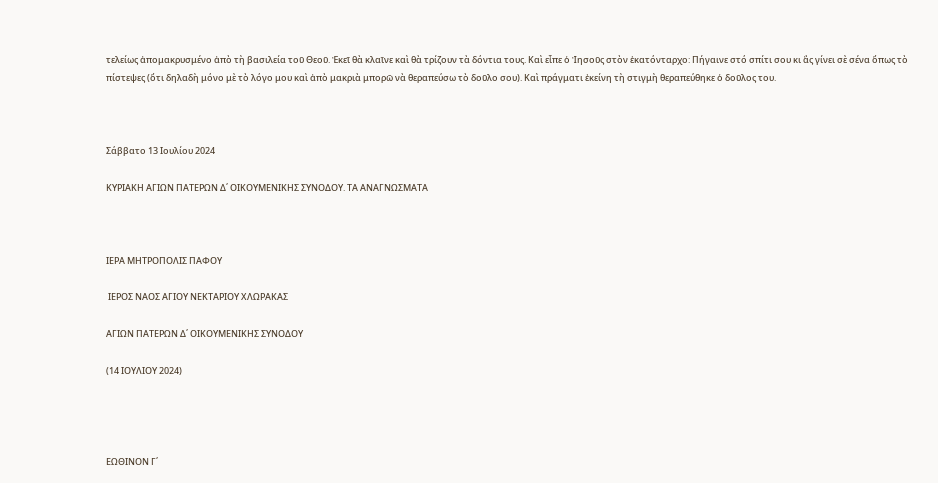τελείως ἀπομακρυσμένο ἀπὸ τὴ βασιλεία τοῦ Θεοῦ. Ἐκεῖ θὰ κλαῖνε καὶ θὰ τρίζουν τὰ δόντια τους. Καὶ εἶπε ὁ Ἰησοῦς στὸν ἑκατόνταρχο: Πήγαινε στό σπίτι σου κι ἂς γίνει σὲ σένα ὅπως τὸ πίστεψες (ὅτι δηλαδὴ μόνο μὲ τὸ λόγο μου καὶ ἀπὸ μακριὰ μπορῶ νὰ θεραπεύσω τὸ δοῦλο σου). Καὶ πράγματι ἐκείνη τὴ στιγμὴ θεραπεύθηκε ὁ δοῦλος του.



Σάββατο 13 Ιουλίου 2024

ΚΥΡΙΑΚΗ ΑΓΙΩΝ ΠΑΤΕΡΩΝ Δ΄ ΟΙΚΟΥΜΕΝΙΚΗΣ ΣΥΝΟΔΟΥ. ΤΑ ΑΝΑΓΝΩΣΜΑΤΑ



ΙΕΡΑ ΜΗΤΡΟΠΟΛΙΣ ΠΑΦΟΥ

 ΙΕΡΟΣ ΝΑΟΣ ΑΓΙΟΥ ΝΕΚΤΑΡΙΟΥ ΧΛΩΡΑΚΑΣ

ΑΓΙΩΝ ΠΑΤΕΡΩΝ Δ΄ ΟΙΚΟΥΜΕΝΙΚΗΣ ΣΥΝΟΔΟΥ

(14 ΙΟΥΛΙΟΥ 2024)




ΕΩΘΙΝΟΝ Γ΄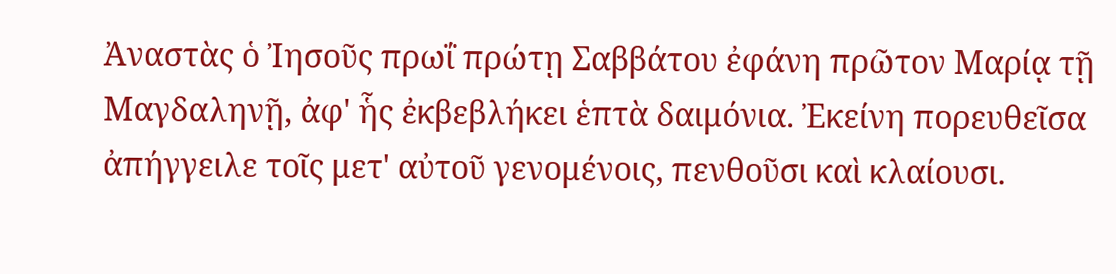Ἀναστὰς ὁ Ἰησοῦς πρωΐ πρώτῃ Σαββάτου ἐφάνη πρῶτον Μαρίᾳ τῇ Μαγδαληνῇ, ἀφ' ἧς ἐκβεβλήκει ἑπτὰ δαιμόνια. Ἐκείνη πορευθεῖσα ἀπήγγειλε τοῖς μετ' αὐτοῦ γενομένοις, πενθοῦσι καὶ κλαίουσι.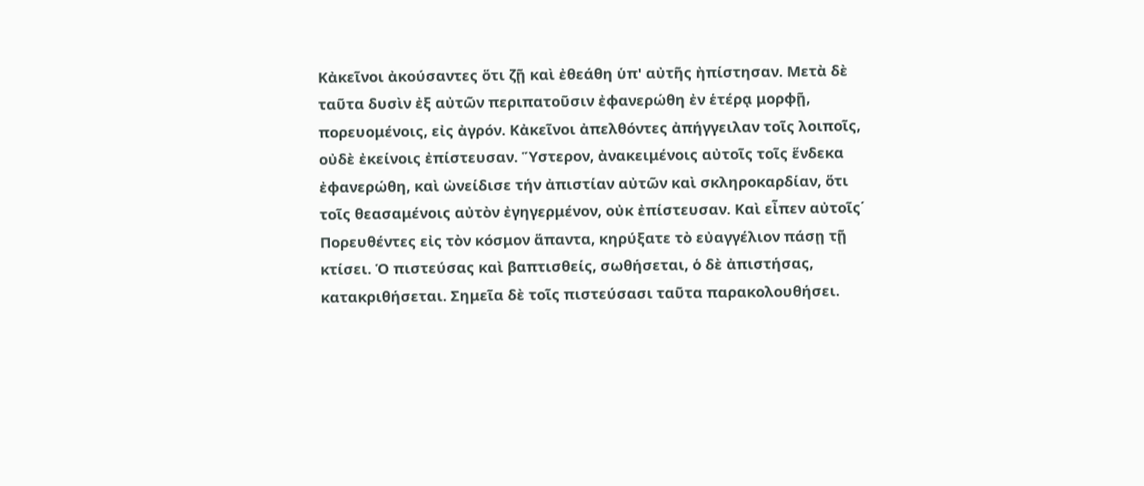Κἀκεῖνοι ἀκούσαντες ὅτι ζῇ καὶ ἐθεάθη ὑπ' αὐτῆς ἠπίστησαν. Μετὰ δὲ ταῦτα δυσὶν ἐξ αὐτῶν περιπατοῦσιν ἐφανερώθη ἐν ἑτέρᾳ μορφῇ, πορευομένοις, εἰς ἀγρόν. Κἀκεῖνοι ἀπελθόντες ἀπήγγειλαν τοῖς λοιποῖς, οὐδὲ ἐκείνοις ἐπίστευσαν. Ὕστερον, ἀνακειμένοις αὐτοῖς τοῖς ἕνδεκα ἐφανερώθη, καὶ ὠνείδισε τήν ἀπιστίαν αὐτῶν καὶ σκληροκαρδίαν, ὅτι τοῖς θεασαμένοις αὐτὸν ἐγηγερμένον, οὐκ ἐπίστευσαν. Καὶ εἶπεν αὐτοῖς΄ Πορευθέντες εἰς τὸν κόσμον ἅπαντα, κηρύξατε τὸ εὐαγγέλιον πάσῃ τῇ κτίσει. Ὁ πιστεύσας καὶ βαπτισθείς, σωθήσεται, ὁ δὲ ἀπιστήσας, κατακριθήσεται. Σημεῖα δὲ τοῖς πιστεύσασι ταῦτα παρακολουθήσει.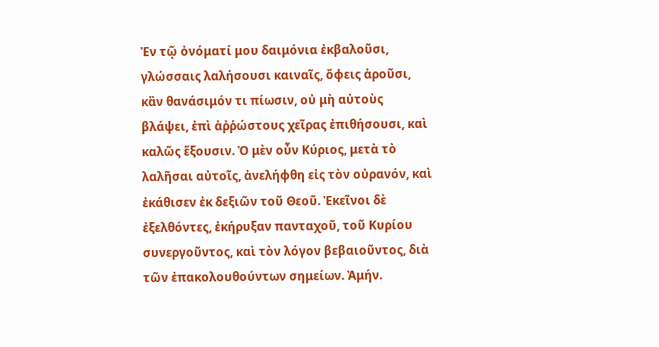Ἐν τῷ ὀνόματί μου δαιμόνια ἐκβαλοῦσι, γλώσσαις λαλήσουσι καιναῖς, ὄφεις ἀροῦσι, κἂν θανάσιμόν τι πίωσιν, οὐ μὴ αὐτοὺς βλάψει, ἐπὶ ἀῤῥώστους χεῖρας ἐπιθήσουσι, καὶ καλῶς ἕξουσιν. Ὁ μὲν οὖν Κύριος, μετὰ τὸ λαλῆσαι αὐτοῖς, ἀνελήφθη εἰς τὸν οὐρανόν, καὶ ἐκάθισεν ἐκ δεξιῶν τοῦ Θεοῦ. Ἐκεῖνοι δὲ ἐξελθόντες, ἐκήρυξαν πανταχοῦ, τοῦ Κυρίου συνεργοῦντος, καὶ τὸν λόγον βεβαιοῦντος, διὰ τῶν ἐπακολουθούντων σημείων. Ἀμήν.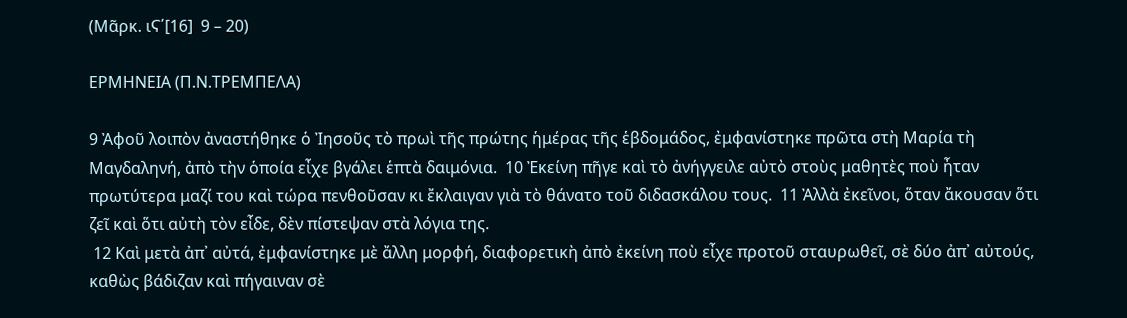(Μᾶρκ. ιϚ΄[16]  9 – 20)

ΕΡΜΗΝΕΙΑ (Π.Ν.ΤΡΕΜΠΕΛΑ)

9 Ἀφοῦ λοιπὸν ἀναστήθηκε ὁ Ἰησοῦς τὸ πρωὶ τῆς πρώτης ἡμέρας τῆς ἑβδομάδος, ἐμφανίστηκε πρῶτα στὴ Μαρία τὴ Μαγδαληνή, ἀπὸ τὴν ὁποία εἶχε βγάλει ἑπτὰ δαιμόνια.  10 Ἐκείνη πῆγε καὶ τὸ ἀνήγγειλε αὐτὸ στοὺς μαθητὲς ποὺ ἦταν πρωτύτερα μαζί του καὶ τώρα πενθοῦσαν κι ἔκλαιγαν γιὰ τὸ θάνατο τοῦ διδασκάλου τους.  11 Ἀλλὰ ἐκεῖνοι, ὅταν ἄκουσαν ὅτι ζεῖ καὶ ὅτι αὐτὴ τὸν εἶδε, δὲν πίστεψαν στὰ λόγια της.
 12 Καὶ μετὰ ἀπ᾿ αὐτά, ἐμφανίστηκε μὲ ἄλλη μορφή, διαφορετικὴ ἀπὸ ἐκείνη ποὺ εἶχε προτοῦ σταυρωθεῖ, σὲ δύο ἀπ᾿ αὐτούς, καθὼς βάδιζαν καὶ πήγαιναν σὲ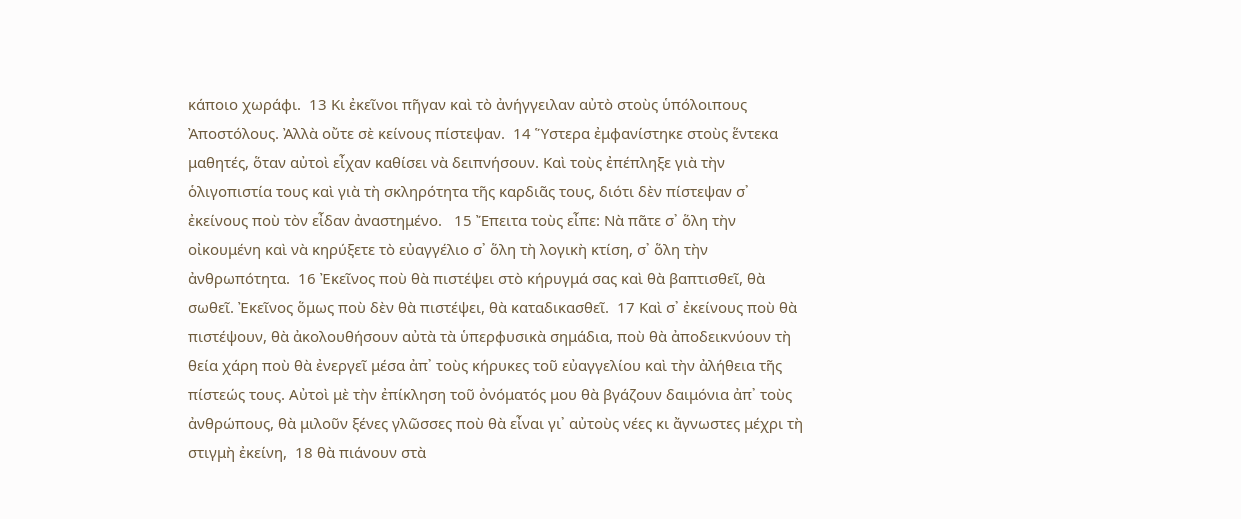κάποιο χωράφι.  13 Κι ἐκεῖνοι πῆγαν καὶ τὸ ἀνήγγειλαν αὐτὸ στοὺς ὑπόλοιπους Ἀποστόλους. Ἀλλὰ οὔτε σὲ κείνους πίστεψαν.  14 Ὕστερα ἐμφανίστηκε στοὺς ἕντεκα μαθητές, ὅταν αὐτοὶ εἶχαν καθίσει νὰ δειπνήσουν. Καὶ τοὺς ἐπέπληξε γιὰ τὴν ὁλιγοπιστία τους καὶ γιὰ τὴ σκληρότητα τῆς καρδιᾶς τους, διότι δὲν πίστεψαν σ᾿ ἐκείνους ποὺ τὸν εἶδαν ἀναστημένο.   15 Ἔπειτα τοὺς εἶπε: Νὰ πᾶτε σ᾿ ὅλη τὴν οἰκουμένη καὶ νὰ κηρύξετε τὸ εὐαγγέλιο σ᾿ ὅλη τὴ λογικὴ κτίση, σ᾿ ὅλη τὴν ἀνθρωπότητα.  16 Ἐκεῖνος ποὺ θὰ πιστέψει στὸ κήρυγμά σας καὶ θὰ βαπτισθεῖ, θὰ σωθεῖ. Ἐκεῖνος ὅμως ποὺ δὲν θὰ πιστέψει, θὰ καταδικασθεῖ.  17 Καὶ σ᾿ ἐκείνους ποὺ θὰ πιστέψουν, θὰ ἀκολουθήσουν αὐτὰ τὰ ὑπερφυσικὰ σημάδια, ποὺ θὰ ἀποδεικνύουν τὴ θεία χάρη ποὺ θὰ ἐνεργεῖ μέσα ἀπ᾿ τοὺς κήρυκες τοῦ εὐαγγελίου καὶ τὴν ἀλήθεια τῆς πίστεώς τους. Αὐτοὶ μὲ τὴν ἐπίκληση τοῦ ὀνόματός μου θὰ βγάζουν δαιμόνια ἀπ᾿ τοὺς ἀνθρώπους, θὰ μιλοῦν ξένες γλῶσσες ποὺ θὰ εἶναι γι᾿ αὐτοὺς νέες κι ἄγνωστες μέχρι τὴ στιγμὴ ἐκείνη,  18 θὰ πιάνουν στὰ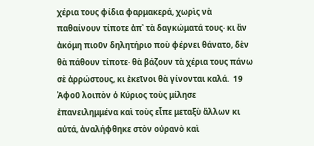χέρια τους φίδια φαρμακερά, χωρὶς νὰ παθαίνουν τίποτε ἀπ᾿ τὰ δαγκώματά τους· κι ἂν ἀκόμη πιοῦν δηλητήριο ποὺ φέρνει θάνατο, δὲν θὰ πάθουν τίποτε· θὰ βάζουν τὰ χέρια τους πάνω σὲ ἀρρώστους, κι ἐκεῖνοι θὰ γίνονται καλά.  19 Ἀφοῦ λοιπὸν ὁ Κύριος τοὺς μίλησε ἐπανειλημμένα καὶ τοὺς εἶπε μεταξὺ ἄλλων κι αὐτά, ἀναλήφθηκε στὸν οὐρανὸ καὶ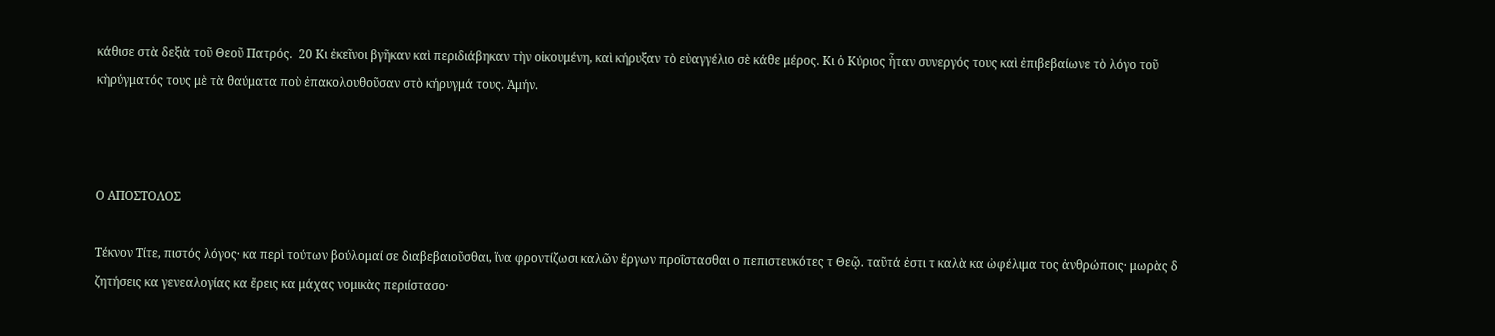κάθισε στὰ δεξιὰ τοῦ Θεοῦ Πατρός.  20 Κι ἐκεῖνοι βγῆκαν καὶ περιδιάβηκαν τὴν οἰκουμένη, καὶ κήρυξαν τὸ εὐαγγέλιο σὲ κάθε μέρος. Κι ὁ Κύριος ἦταν συνεργός τους καὶ ἐπιβεβαίωνε τὸ λόγο τοῦ κὴρύγματός τους μὲ τὰ θαύματα ποὺ ἐπακολουθοῦσαν στὸ κήρυγμά τους. Ἀμήν.



Ο ΑΠΟΣΤΟΛΟΣ

Τέκνον Τίτε, πιστός λόγος· κα περὶ τούτων βούλομαί σε διαβεβαιοῦσθαι, ἵνα φροντίζωσι καλῶν ἔργων προΐστασθαι ο πεπιστευκότες τ Θεῷ. ταῦτά ἐστι τ καλὰ κα ὠφέλιμα τος ἀνθρώποις· μωρὰς δ ζητήσεις κα γενεαλογίας κα ἔρεις κα μάχας νομικὰς περιίστασο·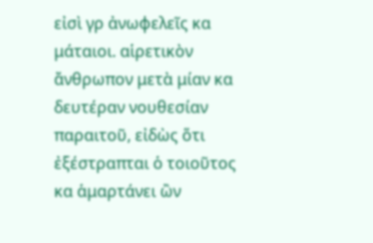εἰσὶ γρ ἀνωφελεῖς κα μάταιοι. αἱρετικὸν ἄνθρωπον μετὰ μίαν κα δευτέραν νουθεσίαν παραιτοῦ, εἰδὼς ὅτι ἐξέστραπται ὁ τοιοῦτος κα ἁμαρτάνει ὢν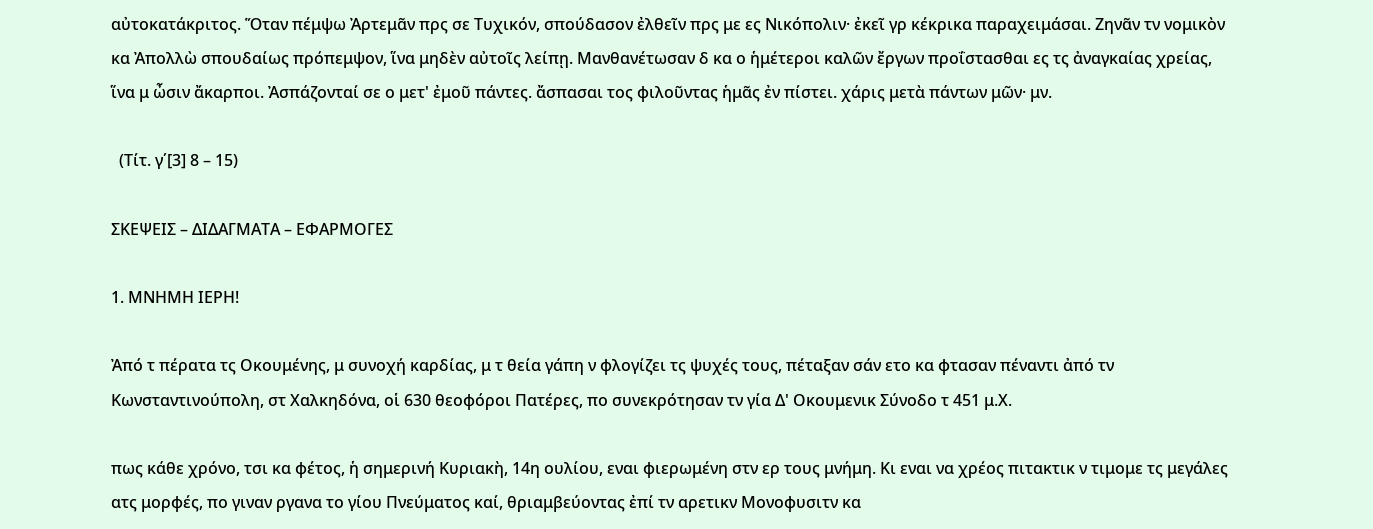αὐτοκατάκριτος. Ὅταν πέμψω Ἀρτεμᾶν πρς σε Τυχικόν, σπούδασον ἐλθεῖν πρς με ες Νικόπολιν· ἐκεῖ γρ κέκρικα παραχειμάσαι. Ζηνᾶν τν νομικὸν κα Ἀπολλὼ σπουδαίως πρόπεμψον, ἵνα μηδὲν αὐτοῖς λείπῃ. Μανθανέτωσαν δ κα ο ἡμέτεροι καλῶν ἔργων προΐστασθαι ες τς ἀναγκαίας χρείας, ἵνα μ ὦσιν ἄκαρποι. Ἀσπάζονταί σε ο μετ' ἐμοῦ πάντες. ἄσπασαι τος φιλοῦντας ἡμᾶς ἐν πίστει. χάρις μετὰ πάντων μῶν· μν.

  (Τίτ. γ΄[3] 8 – 15)

ΣΚΕΨΕΙΣ – ΔΙΔΑΓΜΑΤΑ – ΕΦΑΡΜΟΓΕΣ

1. ΜΝΗΜΗ ΙΕΡΗ!

Ἀπό τ πέρατα τς Οκουμένης, μ συνοχή καρδίας, μ τ θεία γάπη ν φλογίζει τς ψυχές τους, πέταξαν σάν ετο κα φτασαν πέναντι ἀπό τν Κωνσταντινούπολη, στ Χαλκηδόνα, οἱ 630 θεοφόροι Πατέρες, πο συνεκρότησαν τν γία Δ' Οκουμενικ Σύνοδο τ 451 μ.Χ.

πως κάθε χρόνο, τσι κα φέτος, ἡ σημερινή Κυριακὴ, 14η ουλίου, εναι φιερωμένη στν ερ τους μνήμη. Κι εναι να χρέος πιτακτικ ν τιμομε τς μεγάλες ατς μορφές, πο γιναν ργανα το γίου Πνεύματος καί, θριαμβεύοντας ἐπί τν αρετικν Μονοφυσιτν κα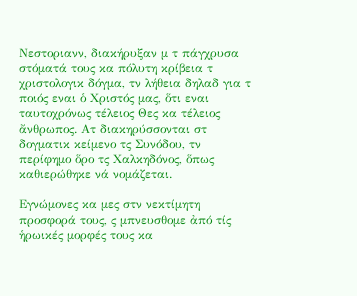Νεστοριανν, διακήρυξαν μ τ πάγχρυσα στόματά τους κα πόλυτη κρίβεια τ χριστολογικ δόγμα, τν λήθεια δηλαδ για τ ποιός εναι ὁ Χριστός μας, ὅτι εναι ταυτοχρόνως τέλειος Θες κα τέλειος ἄνθρωπος. Ατ διακηρύσσονται στ δογματικ κείμενο τς Συνόδου, τν περίφημο ὅρο τς Χαλκηδόνος, ὅπως καθιερώθηκε νά νομάζεται.

Εγνώμονες κα μες στν νεκτίμητη προσφορά τους, ς μπνευσθομε ἀπό τίς ἡρωικές μορφές τους κα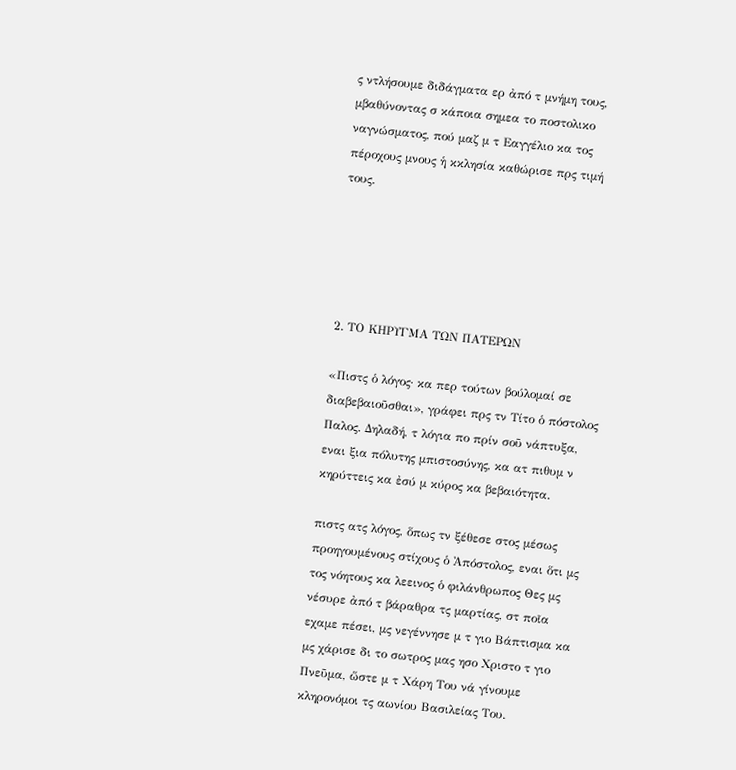ς ντλήσουμε διδάγματα ερ ἀπό τ μνήμη τους, μβαθύνοντας σ κάποια σημεα το ποστολικο ναγνώσματος, πού μαζ μ τ Εαγγέλιο κα τος πέροχους μνους ἡ κκλησία καθώρισε πρς τιμή τους.





2. ΤΟ ΚΗΡΥΓΜΑ ΤΩΝ ΠΑΤΕΡΩΝ

«Πιστς ὁ λόγος· κα περ τούτων βούλομαί σε διαβεβαιοῦσθαι», γράφει πρς τν Τίτο ὁ πόστολος Παλος. Δηλαδή, τ λόγια πο πρίν σοῦ νάπτυξα, εναι ξια πόλυτης μπιστοσύνης, κα ατ πιθυμ ν κηρύττεις κα ἐσύ μ κύρος κα βεβαιότητα.

πιστς ατς λόγος, ὅπως τν ξέθεσε στος μέσως προηγουμένους στίχους ὁ Ἀπόστολος, εναι ὅτι μς τος νόητους κα λεεινος ὁ φιλάνθρωπος Θες μς νέσυρε ἀπό τ βάραθρα τς μαρτίας, στ ποῖα εχαμε πέσει, μς νεγέννησε μ τ γιο Βάπτισμα κα μς χάρισε δι το σωτρος μας ησο Χριστο τ γιο Πνεῦμα, ὥστε μ τ Χάρη Του νά γίνουμε κληρονόμοι τς αωνίου Βασιλείας Του.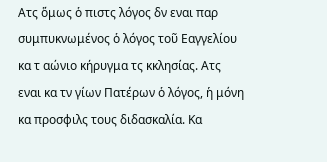Ατς ὅμως ὁ πιστς λόγος δν εναι παρ συμπυκνωμένος ὁ λόγος τοῦ Εαγγελίου κα τ αώνιο κήρυγμα τς κκλησίας. Ατς εναι κα τν γίων Πατέρων ὁ λόγος, ἡ μόνη κα προσφιλς τους διδασκαλία. Κα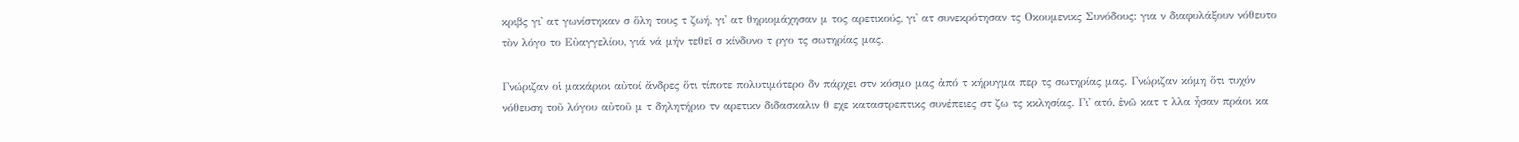κριβς γι' ατ γωνίστηκαν σ ὅλη τους τ ζωή, γι' ατ θηριομάχησαν μ τος αρετικούς, γι' ατ συνεκρότησαν τς Οκουμενικς Συνόδους: για ν διαφυλάξουν νόθευτο τὸν λόγο το Εὐαγγελίου, γιά νά μήν τεθεῖ σ κίνδυνο τ ργο τς σωτηρίας μας.

Γνώριζαν οἱ μακάριοι αὐτοί ἄνδρες ὅτι τίποτε πολυτιμότερο δν πάρχει στν κόσμο μας ἀπό τ κήρυγμα περ τς σωτηρίας μας. Γνώριζαν κόμη ὅτι τυχόν νόθευση τοῦ λόγου αὐτοῦ μ τ δηλητήριο τν αρετικν διδασκαλιν θ εχε καταστρεπτικς συνέπειες στ ζω τς κκλησίας. Γι' ατό, ἐνῶ κατ τ λλα ἦσαν πράοι κα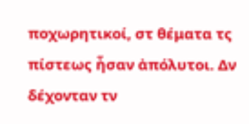ποχωρητικοί, στ θέματα τς πίστεως ἦσαν ἀπόλυτοι. Δν δέχονταν τν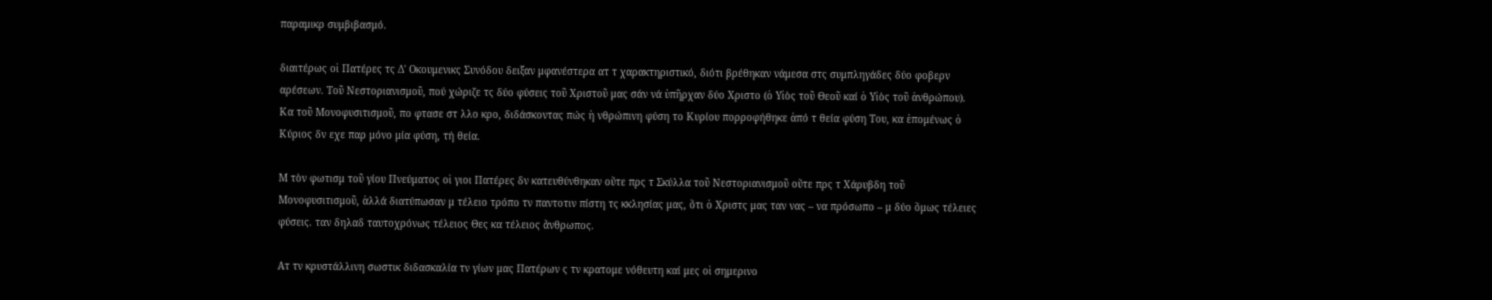παραμικρ συμβιβασμό.

διαιτέρως οἱ Πατέρες τς Δ' Οκουμενικς Συνόδου δειξαν μφανέστερα ατ τ χαρακτηριστικό, διότι βρέθηκαν νάμεσα στς συμπληγάδες δύο φοβερν αρέσεων. Τοῦ Νεστοριανισμοῦ, πού χώριζε τς δύο φύσεις τοῦ Χριστοῦ μας σάν νά ὑπῆρχαν δύο Χριστο (ὁ Υἱὸς τοῦ Θεοῦ καί ὁ Υἱὸς τοῦ ἀνθρώπου). Κα τοῦ Μονοφυσιτισμοῦ, πο φτασε στ λλο κρο, διδάσκοντας πώς ἡ νθρώπινη φύση το Κυρίου πορροφήθηκε ἀπό τ θεία φύση Του, κα ἑπομένως ὁ Κύριος δν εχε παρ μόνο μία φύση, τή θεία.

Μ τὸν φωτισμ τοῦ γίου Πνεύματος οἱ γιοι Πατέρες δν κατευθύνθηκαν οὔτε πρς τ Σκύλλα τοῦ Νεστοριανισμοῦ οὔτε πρς τ Χάρυβδη τοῦ Μονοφυσιτισμοῦ, ἀλλά διατύπωσαν μ τέλειο τρόπο τν παντοτιν πίστη τς κκλησίας μας, ὅτι ὁ Χριστς μας ταν νας – να πρόσωπο – μ δύο ὅμως τέλειες φύσεις. ταν δηλαδ ταυτοχρόνως τέλειος Θες κα τέλειος ἄνθρωπος.

Ατ τν κρυστάλλινη σωστικ διδασκαλία τν γίων μας Πατέρων ς τν κρατομε νόθευτη καί μες οἱ σημερινο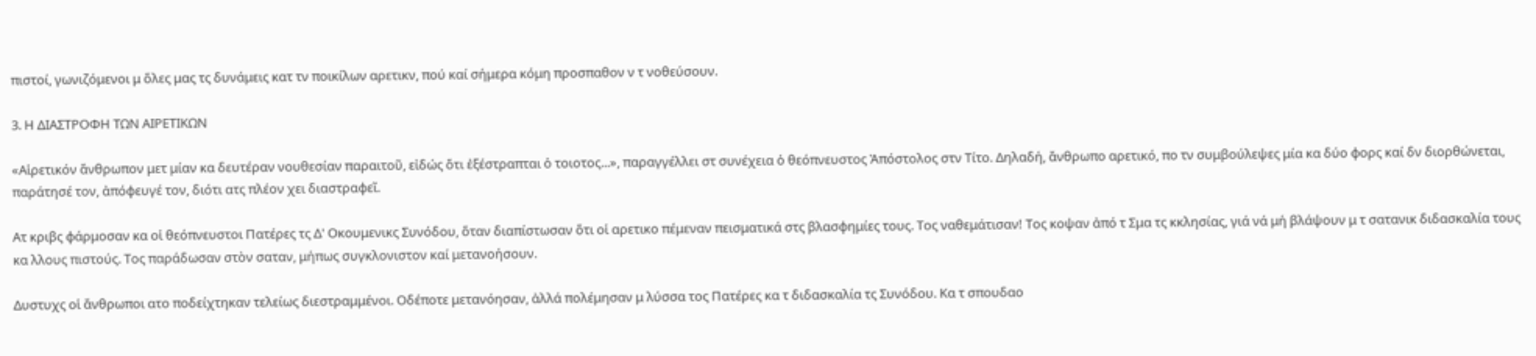πιστοί, γωνιζόμενοι μ ὅλες μας τς δυνάμεις κατ τν ποικίλων αρετικν, πού καί σήμερα κόμη προσπαθον ν τ νοθεύσουν.

3. Η ΔΙΑΣΤΡΟΦΗ ΤΩΝ ΑΙΡΕΤΙΚΩΝ

«Αἱρετικόν ἄνθρωπον μετ μίαν κα δευτέραν νουθεσίαν παραιτοῦ, εἰδώς ὅτι ἐξέστραπται ὁ τοιοτος...», παραγγέλλει στ συνέχεια ὁ θεόπνευστος Ἀπόστολος στν Τίτο. Δηλαδή, ἄνθρωπο αρετικό, πο τν συμβούλεψες μία κα δύο φορς καί δν διορθώνεται, παράτησέ τον, ἀπόφευγέ τον, διότι ατς πλέον χει διαστραφεῖ.

Ατ κριβς φάρμοσαν κα οἱ θεόπνευστοι Πατέρες τς Δ' Οκουμενικς Συνόδου, ὅταν διαπίστωσαν ὅτι οἱ αρετικο πέμεναν πεισματικά στς βλασφημίες τους. Τος ναθεμάτισαν! Τος κοψαν ἀπό τ Σμα τς κκλησίας, γιά νά μή βλάψουν μ τ σατανικ διδασκαλία τους κα λλους πιστούς. Τος παράδωσαν στὸν σαταν, μήπως συγκλονιστον καί μετανοήσουν.

Δυστυχς οἱ ἄνθρωποι ατο ποδείχτηκαν τελείως διεστραμμένοι. Οδέποτε μετανόησαν, ἀλλά πολέμησαν μ λύσσα τος Πατέρες κα τ διδασκαλία τς Συνόδου. Κα τ σπουδαο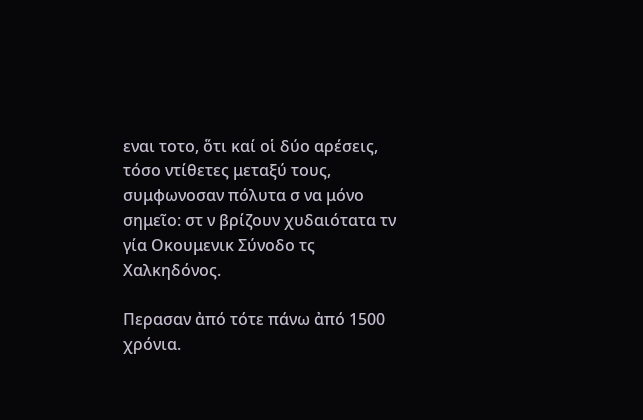εναι τοτο, ὅτι καί οἱ δύο αρέσεις, τόσο ντίθετες μεταξύ τους, συμφωνοσαν πόλυτα σ να μόνο σημεῖο: στ ν βρίζουν χυδαιότατα τν γία Οκουμενικ Σύνοδο τς Χαλκηδόνος.

Περασαν ἀπό τότε πάνω ἀπό 1500 χρόνια.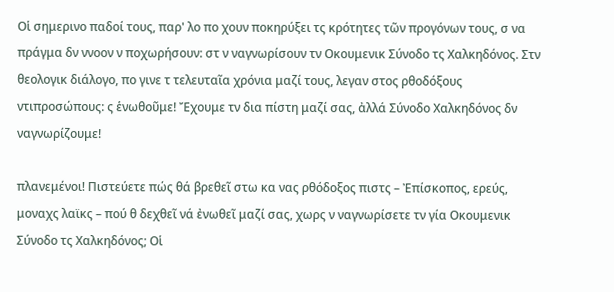Οἱ σημερινο παδοί τους, παρ' λο πο χουν ποκηρύξει τς κρότητες τῶν προγόνων τους, σ να πράγμα δν ννοον ν ποχωρήσουν: στ ν ναγνωρίσουν τν Οκουμενικ Σύνοδο τς Χαλκηδόνος. Στν θεολογικ διάλογο, πο γινε τ τελευταῖα χρόνια μαζί τους, λεγαν στος ρθοδόξους ντιπροσώπους: ς ἑνωθοῦμε! Ἔχουμε τν δια πίστη μαζί σας, ἀλλά Σύνοδο Χαλκηδόνος δν ναγνωρίζουμε!

πλανεμένοι! Πιστεύετε πώς θά βρεθεῖ στω κα νας ρθόδοξος πιστς – Ἐπίσκοπος, ερεύς, μοναχς λαϊκς – πού θ δεχθεῖ νά ἐνωθεῖ μαζί σας, χωρς ν ναγνωρίσετε τν γία Οκουμενικ Σύνοδο τς Χαλκηδόνος; Οἱ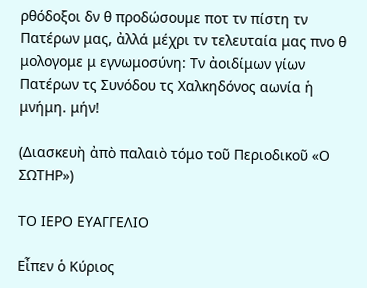ρθόδοξοι δν θ προδώσουμε ποτ τν πίστη τν Πατέρων μας, ἀλλά μέχρι τν τελευταία μας πνο θ μολογομε μ εγνωμοσύνη: Τν ἀοιδίμων γίων Πατέρων τς Συνόδου τς Χαλκηδόνος αωνία ἡ μνήμη. μήν!

(Διασκευὴ ἀπὸ παλαιὸ τόμο τοῦ Περιοδικοῦ «Ο ΣΩΤΗΡ»)

ΤΟ ΙΕΡΟ ΕΥΑΓΓΕΛΙΟ

Εἶπεν ὁ Κύριος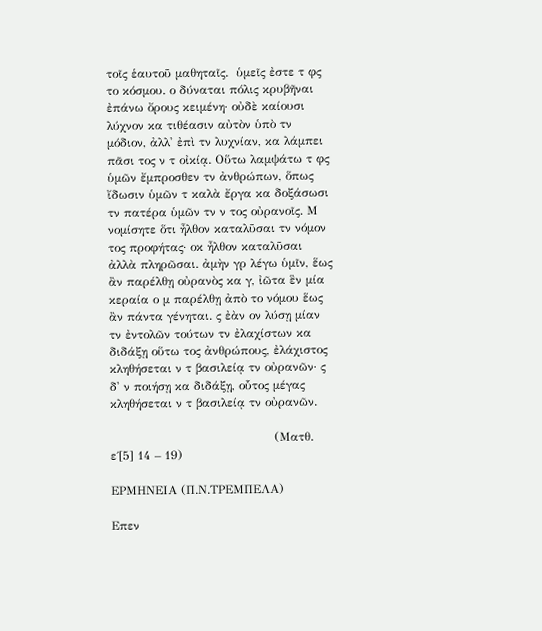τοῖς ἑαυτοῦ μαθηταῖς.  ὑμεῖς ἐστε τ φς το κόσμου. ο δύναται πόλις κρυβῆναι ἐπάνω ὄρους κειμένη· οὐδὲ καίουσι λύχνον κα τιθέασιν αὐτὸν ὑπὸ τν μόδιον, ἀλλ' ἐπὶ τν λυχνίαν, κα λάμπει πᾶσι τος ν τ οἰκίᾳ. Οὕτω λαμψάτω τ φς ὑμῶν ἔμπροσθεν τν ἀνθρώπων, ὅπως ἴδωσιν ὑμῶν τ καλὰ ἔργα κα δοξάσωσι τν πατέρα ὑμῶν τν ν τος οὐρανοῖς. Μ νομίσητε ὅτι ἦλθον καταλῦσαι τν νόμον τος προφήτας· οκ ἦλθον καταλῦσαι ἀλλὰ πληρῶσαι. ἀμὴν γρ λέγω ὑμῖν, ἕως ἂν παρέλθῃ οὐρανὸς κα γ, ἰῶτα ἓν μία κεραία ο μ παρέλθῃ ἀπὸ το νόμου ἕως ἂν πάντα γένηται. ς ἐὰν ον λύσῃ μίαν τν ἐντολῶν τούτων τν ἐλαχίστων κα διδάξῃ οὕτω τος ἀνθρώπους, ἐλάχιστος κληθήσεται ν τ βασιλείᾳ τν οὐρανῶν· ς δ' ν ποιήσῃ κα διδάξῃ, οὗτος μέγας κληθήσεται ν τ βασιλείᾳ τν οὐρανῶν.

                                         (Ματθ. ε΄[5] 14 – 19)

ΕΡΜΗΝΕΙΑ (Π.Ν.ΤΡΕΜΠΕΛΑ)

Επεν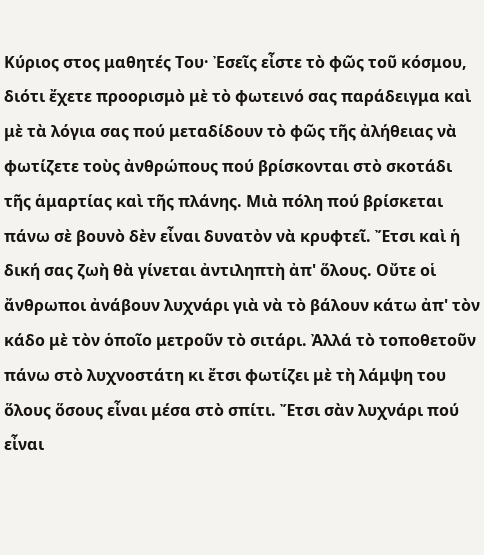Κύριος στος μαθητές Του· Ἐσεῖς εἶστε τὸ φῶς τοῦ κόσμου, διότι ἔχετε προορισμὸ μὲ τὸ φωτεινό σας παράδειγμα καὶ μὲ τὰ λόγια σας πού μεταδίδουν τὸ φῶς τῆς ἀλήθειας νὰ φωτίζετε τοὺς ἀνθρώπους πού βρίσκονται στὸ σκοτάδι τῆς ἁμαρτίας καὶ τῆς πλάνης. Μιὰ πόλη πού βρίσκεται πάνω σὲ βουνὸ δὲν εἶναι δυνατὸν νὰ κρυφτεῖ. Ἔτσι καὶ ἡ δική σας ζωὴ θὰ γίνεται ἀντιληπτὴ ἀπ' ὅλους. Οὔτε οἱ ἄνθρωποι ἀνάβουν λυχνάρι γιὰ νὰ τὸ βάλουν κάτω ἀπ' τὸν κάδο μὲ τὸν ὁποῖο μετροῦν τὸ σιτάρι. Ἀλλά τὸ τοποθετοῦν πάνω στὸ λυχνοστάτη κι ἔτσι φωτίζει μὲ τὴ λάμψη του ὅλους ὅσους εἶναι μέσα στὸ σπίτι. Ἔτσι σὰν λυχνάρι πού εἶναι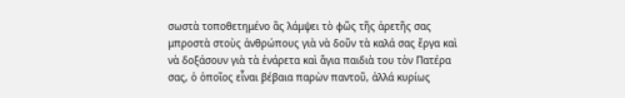σωστὰ τοποθετημένο ἂς λάμψει τὸ φῶς τῆς ἀρετῆς σας μπροστὰ στοὺς ἀνθρώπους γιὰ νὰ δοῦν τὰ καλά σας ἔργα καὶ νὰ δοξάσουν γιὰ τὰ ἐνάρετα καὶ ἅγια παιδιὰ του τὸν Πατέρα σας, ὁ ὁποῖος εἶναι βέβαια παρὼν παντοῦ, ἀλλά κυρίως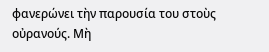φανερώνει τὴν παρουσία του στοὺς οὐρανούς. Μὴ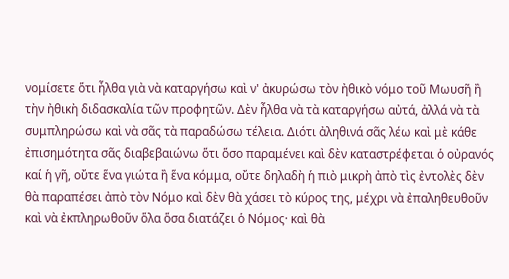νομίσετε ὅτι ἦλθα γιὰ νὰ καταργήσω καὶ ν' ἀκυρώσω τὸν ἠθικὸ νόμο τοῦ Μωυσῆ ἢ τὴν ἠθικὴ διδασκαλία τῶν προφητῶν. Δὲν ἦλθα νὰ τὰ καταργήσω αὐτά, ἀλλά νὰ τὰ συμπληρώσω καὶ νὰ σᾶς τὰ παραδώσω τέλεια. Διότι ἀληθινά σᾶς λέω καὶ μὲ κάθε ἐπισημότητα σᾶς διαβεβαιώνω ὅτι ὅσο παραμένει καὶ δὲν καταστρέφεται ὁ οὐρανός καί ἡ γῆ, οὔτε ἕνα γιώτα ἢ ἕνα κόμμα, οὔτε δηλαδὴ ἡ πιὸ μικρὴ ἀπὸ τὶς ἐντολὲς δὲν θὰ παραπέσει ἀπὸ τὸν Νόμο καὶ δὲν θὰ χάσει τὸ κύρος της, μέχρι νὰ ἐπαληθευθοῦν καὶ νὰ ἐκπληρωθοῦν ὅλα ὅσα διατάζει ὁ Νόμος· καὶ θὰ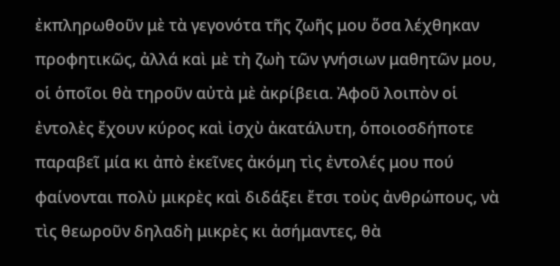ἐκπληρωθοῦν μὲ τὰ γεγονότα τῆς ζωῆς μου ὅσα λέχθηκαν προφητικῶς, ἀλλά καὶ μὲ τὴ ζωὴ τῶν γνήσιων μαθητῶν μου, οἱ ὁποῖοι θὰ τηροῦν αὐτὰ μὲ ἀκρίβεια. Ἀφοῦ λοιπὸν οἱ ἐντολὲς ἔχουν κύρος καὶ ἰσχὺ ἀκατάλυτη, ὁποιοσδήποτε παραβεῖ μία κι ἀπὸ ἐκεῖνες ἀκόμη τὶς ἐντολές μου πού φαίνονται πολὺ μικρὲς καὶ διδάξει ἔτσι τοὺς ἀνθρώπους, νὰ τὶς θεωροῦν δηλαδὴ μικρὲς κι ἀσήμαντες, θὰ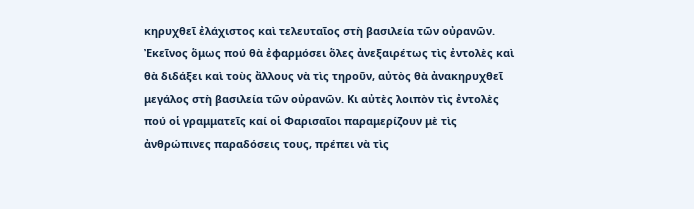κηρυχθεῖ ἐλάχιστος καὶ τελευταῖος στὴ βασιλεία τῶν οὐρανῶν. Ἐκεῖνος ὅμως πού θὰ ἐφαρμόσει ὅλες ἀνεξαιρέτως τὶς ἐντολὲς καὶ θὰ διδάξει καὶ τοὺς ἄλλους νὰ τὶς τηροῦν, αὐτὸς θὰ ἀνακηρυχθεῖ μεγάλος στὴ βασιλεία τῶν οὐρανῶν. Κι αὐτὲς λοιπὸν τὶς ἐντολὲς πού οἱ γραμματεῖς καί οἱ Φαρισαῖοι παραμερίζουν μὲ τὶς ἀνθρώπινες παραδόσεις τους, πρέπει νὰ τὶς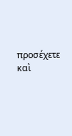προσέχετε καὶ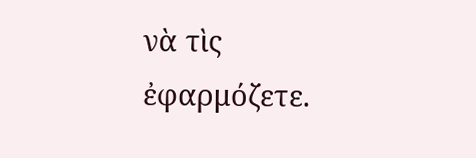νὰ τὶς ἐφαρμόζετε.